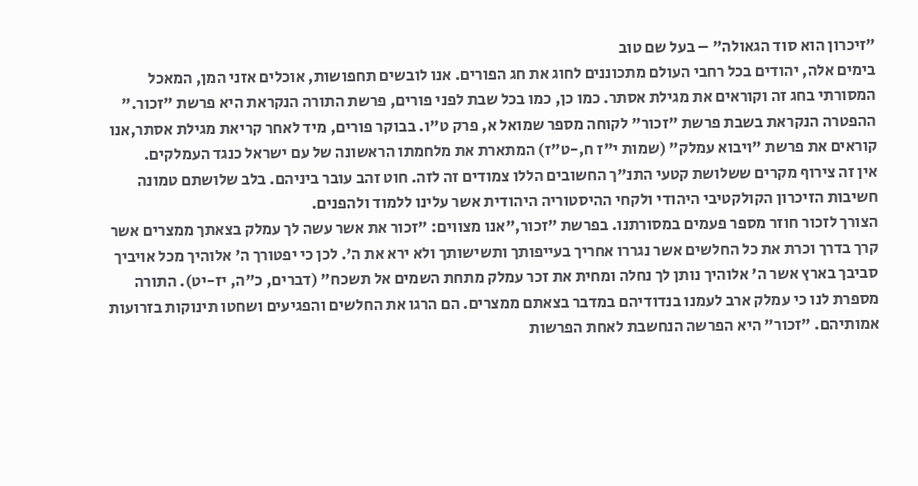"זיכרון הוא סוד הגאולה" – בעל שם טוב
בימים אלה, יהודים בכל רחבי העולם מתכוננים לחוג את חג הפורים. אנו לובשים תחפושות, אוכלים אזני המן, המאכל המסורתי בחג זה וקוראים את מגילת אסתר. כמו כן, כמו בכל שבת לפני פורים, פרשת התורה הנקראת היא פרשת "זכור." ההפטרה הנקראת בשבת פרשת "זכור" לקוחה מספר שמואל א, פרק ט"ו. בבוקר פורים, מיד לאחר קריאת מגילת אסתר,אנו קוראים את פרשת "ויבוא עמלק" (שמות י"ז ח,-ט"ז) המתארת את מלחמתו הראשונה של עם ישראל כנגד העמלקים.
אין זה צירוף מקרים ששלושת קטעי התנ"ך החשובים הללו צמודים זה לזה. חוט זהב עובר ביניהם. בלב שלושתם טמונה חשיבות הזיכרון הקולקטיבי היהודי ולקחי ההיסטוריה היהודית אשר עלינו ללמוד ולהפנים.
הצורך לזכור חוזר מספר פעמים במסורתנו. בפרשת "זכור,"אנו מצווים: "זכור את אשר עשה לך עמלק בצאתך ממצרים אשר קרך בדרך וכרת את כל החלשים אשר נגררו אחריך בעייפותך ותשישותך ולא ירא את ה'. לכן כי יפטורך ה' אלוהיך מכל אויביך סביבך בארץ אשר ה' אלוהיך נותן לך נחלה ומחית את זכר עמלק מתחת השמים אל תשכח" (דברים, כ"ה, יז-יט). התורה מספרת לנו כי עמלק ארב לעמנו בנדודיהם במדבר בצאתם ממצרים. הם הרגו את החלשים והפגיעים ושחטו תינוקות בזרועות אמותיהם. "זכור" היא הפרשה הנחשבת לאחת הפרשות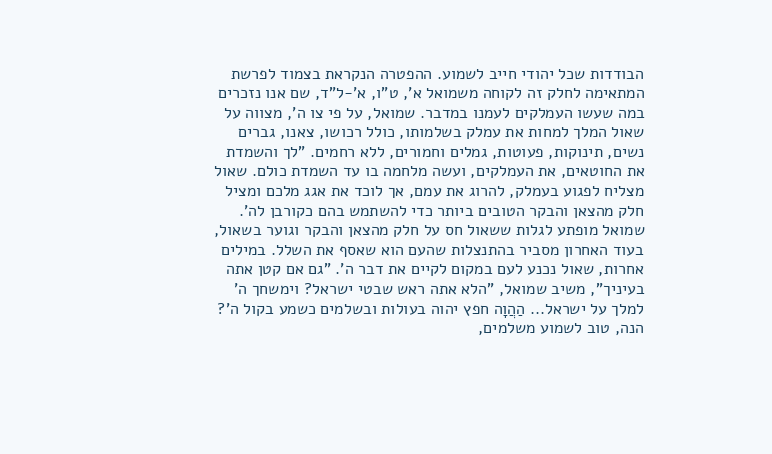הבודדות שכל יהודי חייב לשמוע. ההפטרה הנקראת בצמוד לפרשת המתאימה לחלק זה לקוחה משמואל א', ט"ו, א'-ל"ד, שם אנו נזכרים במה שעשו העמלקים לעמנו במדבר. שמואל, על פי צו ה', מצווה על שאול המלך למחות את עמלק בשלמותו, כולל רכושו, צאנו, גברים נשים, תינוקות, פעוטות, גמלים וחמורים, ללא רחמים. "לך והשמדת את החוטאים, את העמלקים, ועשה מלחמה בו עד השמדת כולם. שאול מצליח לפגוע בעמלק, להרוג את עמם, אך לוכד את אגג מלכם ומציל חלק מהצאן והבקר הטובים ביותר כדי להשתמש בהם כקורבן לה'.
שמואל מופתע לגלות ששאול חס על חלק מהצאן והבקר וגוער בשאול, בעוד האחרון מסביר בהתנצלות שהעם הוא שאסף את השלל. במילים אחרות, שאול נכנע לעם במקום לקיים את דבר ה'. "גם אם קטן אתה בעיניך", משיב שמואל, "הלא אתה ראש שבטי ישראל? וימשחך ה' למלך על ישראל... הַהֲוָה חפץ יהוה בעולות ובשלמים כשמע בקול ה'? הנה, טוב לשמוע משלמים,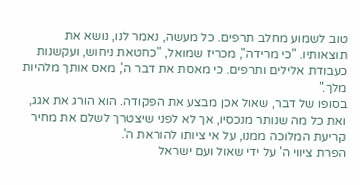טוב לשמוע מחלב תרפים. כל מעשה, נאמר לנו, נושא את תוצאותיו. "כי מרידה", מכריז שמואל, "כחטאת ניחוש, ועקשנות כעבודת אלילים ותרפים. כי מאסת את דבר ה', מאס אותך מלהיות מלך."
בסופו של דבר, שאול אכן מבצע את הפקודה. הוא הורג את אגג, ואת כל מה שנותר מנכסיו, אך לא לפני שיצטרך לשלם את מחיר קריעת המלוכה ממנו, על אי ציותו להוראת ה'.
הפרת ציווי ה' על ידי שאול ועם ישראל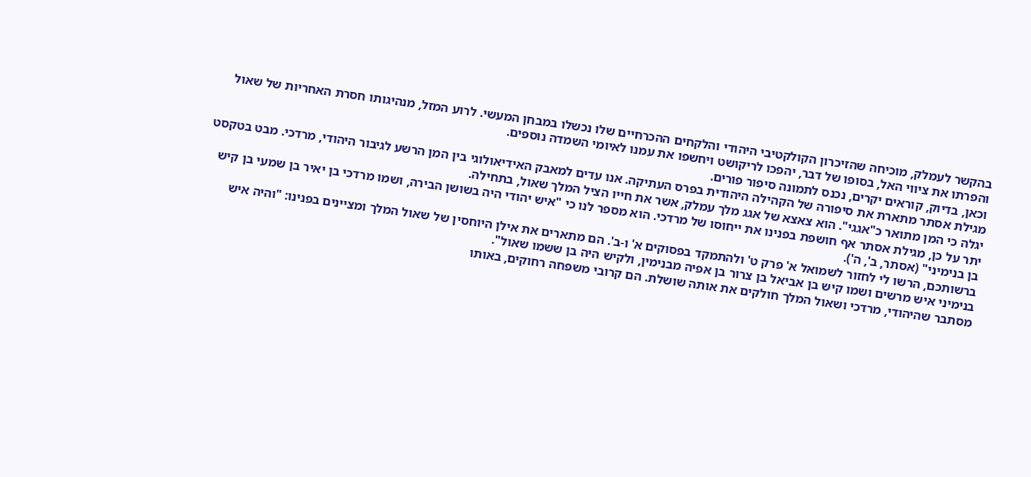בהקשר לעמלק, מוכיחה שהזיכרון הקולקטיבי היהודי והלקחים ההכרחיים שלו נכשלו במבחן המעשי. לרוע המזל, מנהיגותו חסרת האחריות של שאול והפרתו את ציווי האל, בסופו של דבר, יהפכו לריקושט ויחשפו את עמנו לאיומי השמדה נוספים.
וכאן, בדיוק, קוראים יקרים, נכנס לתמונה סיפור פורים.
מגילת אסתר מתארת את סיפורה של הקהילה היהודית בפרס העתיקה. אנו עדים למאבק האידיאולוגי בין המן הרשע לגיבור היהודי, מרדכי. מבט בטקסט יגלה כי המן מתואר כ"אגגי". הוא צאצא של אגג מלך עמלק, אשר את חייו הציל המלך שאול, בתחילה.
יתר על כן, מגילת אסתר אף חושפת בפנינו את ייחוסו של מרדכי. הוא מספר לנו כי "איש יהודי היה בשושן הבירה, ושמו מרדכי בן יאיר בן שמעי בן קיש בן בנימיני" (אסתר, ב', ה').
ברשותכם, הרשו לי לחזור לשמואל א' פרק ט' ולהתמקד בפסוקים א' ו-ב'. הם מתארים את אילן היוחסין של שאול המלך ומציינים בפנינו: "והיה איש בנימיני איש מרשים ושמו קיש בן אביאל בן צרור בן אפיה מבנימין, ולקיש היה בן ששמו שאול".
מסתבר שהיהודי, מרדכי ושאול המלך חולקים את אותה שושלת. הם קרובי משפחה רחוקים, באותו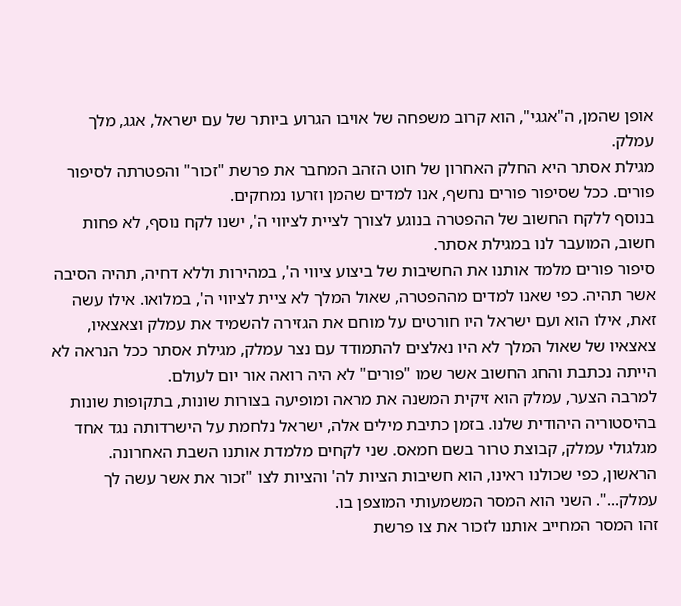אופן שהמן, ה"אגגי", הוא קרוב משפחה של אויבו הגרוע ביותר של עם ישראל, אגג, מלך עמלק.
מגילת אסתר היא החלק האחרון של חוט הזהב המחבר את פרשת "זכור" והפטרתה לסיפור פורים. ככל שסיפור פורים נחשף, אנו למדים שהמן וזרעו נמחקים.
בנוסף ללקח החשוב של ההפטרה בנוגע לצורך לציית לציווי ה', ישנו לקח נוסף, לא פחות חשוב, המועבר לנו במגילת אסתר.
סיפור פורים מלמד אותנו את החשיבות של ביצוע ציווי ה', במהירות וללא דחיה, תהיה הסיבה אשר תהיה. כפי שאנו למדים מההפטרה, שאול המלך לא ציית לציווי ה', במלואו. אילו עשה זאת, אילו הוא ועם ישראל היו חורטים על מוחם את הגזירה להשמיד את עמלק וצאצאיו, צאצאיו של שאול המלך לא היו נאלצים להתמודד עם נצר עמלק, מגילת אסתר ככל הנראה לא הייתה נכתבת והחג החשוב אשר שמו "פורים" לא היה רואה אור יום לעולם.
למרבה הצער, עמלק הוא זיקית המשנה את מראה ומופיעה בצורות שונות, בתקופות שונות בהיסטוריה היהודית שלנו. בזמן כתיבת מילים אלה, ישראל נלחמת על הישרדותה נגד אחד מגלגולי עמלק, קבוצת טרור בשם חמאס. שני לקחים מלמדת אותנו השבת האחרונה.
הראשון, כפי שכולנו ראינו, הוא חשיבות הציות לה' והציות לצו "זכור את אשר עשה לך עמלק...". השני הוא המסר המשמעותי המוצפן בו.
זהו המסר המחייב אותנו לזכור את צו פרשת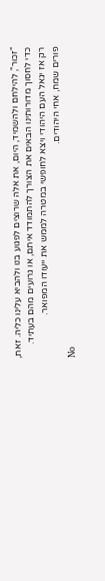"זכור", להילחם ולהשמיד, היום, את אלה שרוצים לפגוע בנו ולהביא עלינו כליה. זאת, כדי לחסוך מדורותינו הבאים את הצורך להתמודד איתם, או גרועים מהם בעתיד.
רק אז יגאל העם היהודי ויצא לחופשי במטרה לממש את ייעודו המפואר.
פורים שמח, אחי היהודים.
No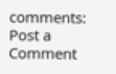comments:
Post a Comment